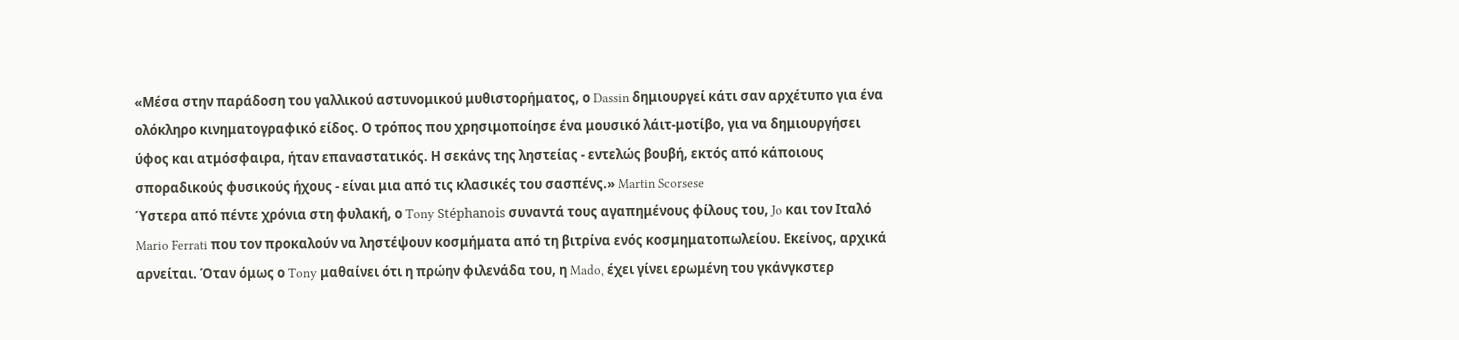«Μέσα στην παράδοση του γαλλικού αστυνομικού μυθιστορήματος, ο Dassin δημιουργεί κάτι σαν αρχέτυπο για ένα ολόκληρο κινηματογραφικό είδος. Ο τρόπος που χρησιμοποίησε ένα μουσικό λάιτ-μοτίβο, για να δημιουργήσει ύφος και ατμόσφαιρα, ήταν επαναστατικός. Η σεκάνς της ληστείας - εντελώς βουβή, εκτός από κάποιους σποραδικούς φυσικούς ήχους - είναι μια από τις κλασικές του σασπένς.» Martin Scorsese
Ύστερα από πέντε χρόνια στη φυλακή, ο Tony Stéphanois συναντά τους αγαπημένους φίλους του, Jo και τον Ιταλό Mario Ferrati που τον προκαλούν να ληστέψουν κοσμήματα από τη βιτρίνα ενός κοσμηματοπωλείου. Εκείνος, αρχικά αρνείται. Όταν όμως ο Tony μαθαίνει ότι η πρώην φιλενάδα του, η Mado, έχει γίνει ερωμένη του γκάνγκστερ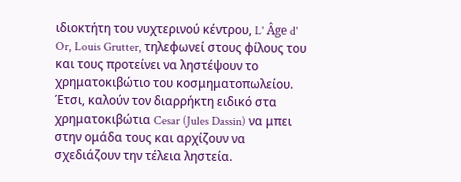ιδιοκτήτη του νυχτερινού κέντρου, L' Âge d' Or, Louis Grutter, τηλεφωνεί στους φίλους του και τους προτείνει να ληστέψουν το χρηματοκιβώτιο του κοσμηματοπωλείου. Έτσι, καλούν τον διαρρήκτη ειδικό στα χρηματοκιβώτια Cesar (Jules Dassin) να μπει στην ομάδα τους και αρχίζουν να σχεδιάζουν την τέλεια ληστεία.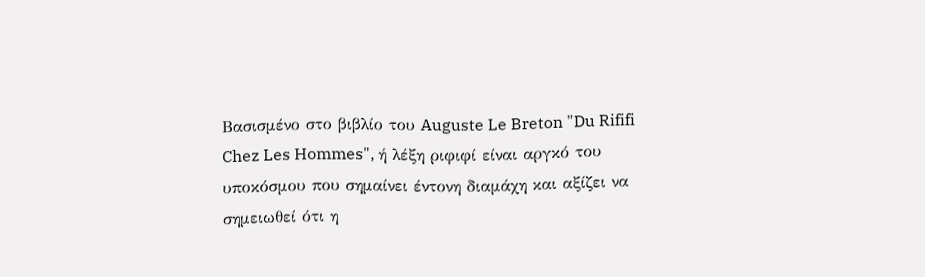Βασισμένο στο βιβλίο του Auguste Le Breton "Du Rififi Chez Les Hommes", ή λέξη ριφιφί είναι αργκό του υποκόσμου που σημαίνει έντονη διαμάχη και αξίζει να σημειωθεί ότι η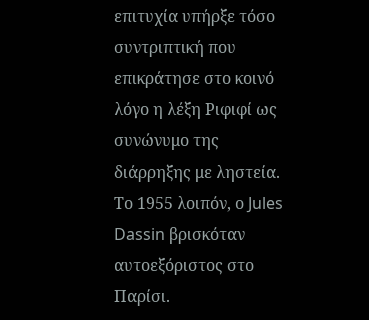επιτυχία υπήρξε τόσο συντριπτική που επικράτησε στο κοινό λόγο η λέξη Ριφιφί ως συνώνυμο της διάρρηξης με ληστεία.
Το 1955 λοιπόν, ο Jules Dassin βρισκόταν αυτοεξόριστος στο Παρίσι.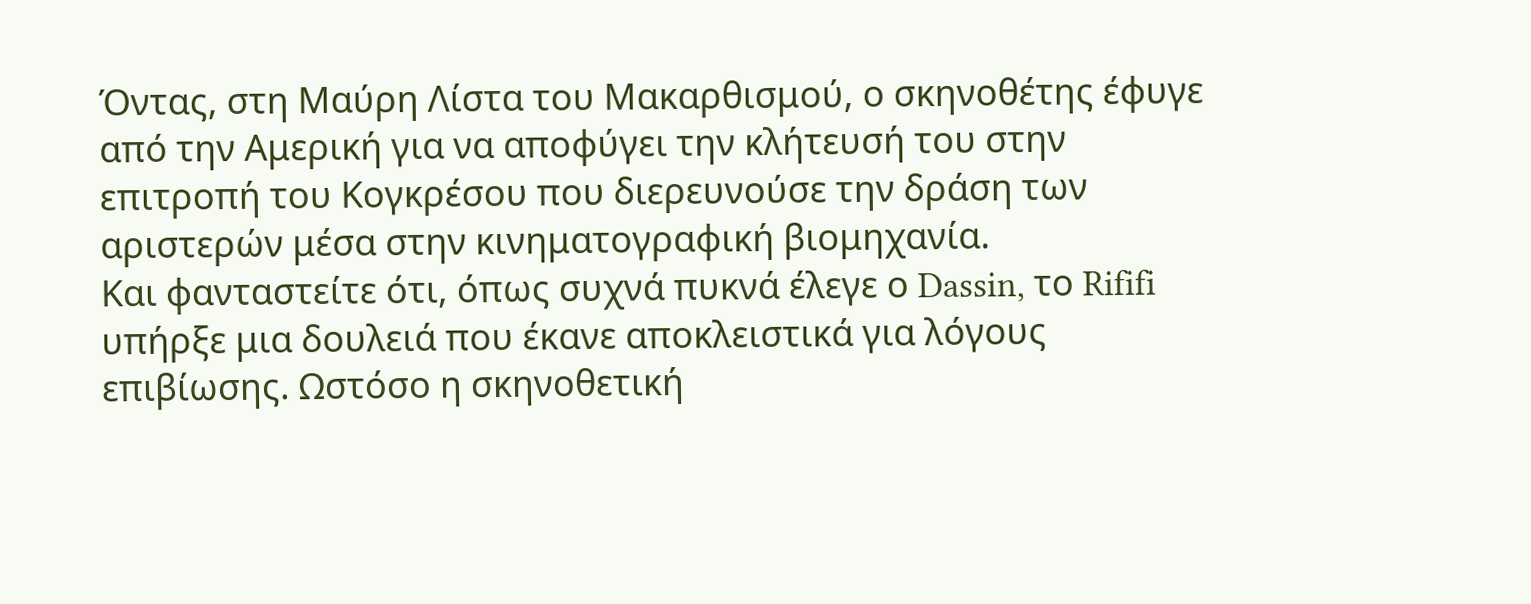Όντας, στη Μαύρη Λίστα του Μακαρθισμού, ο σκηνοθέτης έφυγε από την Αμερική για να αποφύγει την κλήτευσή του στην επιτροπή του Κογκρέσου που διερευνούσε την δράση των αριστερών μέσα στην κινηματογραφική βιομηχανία.
Και φανταστείτε ότι, όπως συχνά πυκνά έλεγε ο Dassin, το Rififi υπήρξε μια δουλειά που έκανε αποκλειστικά για λόγους επιβίωσης. Ωστόσο η σκηνοθετική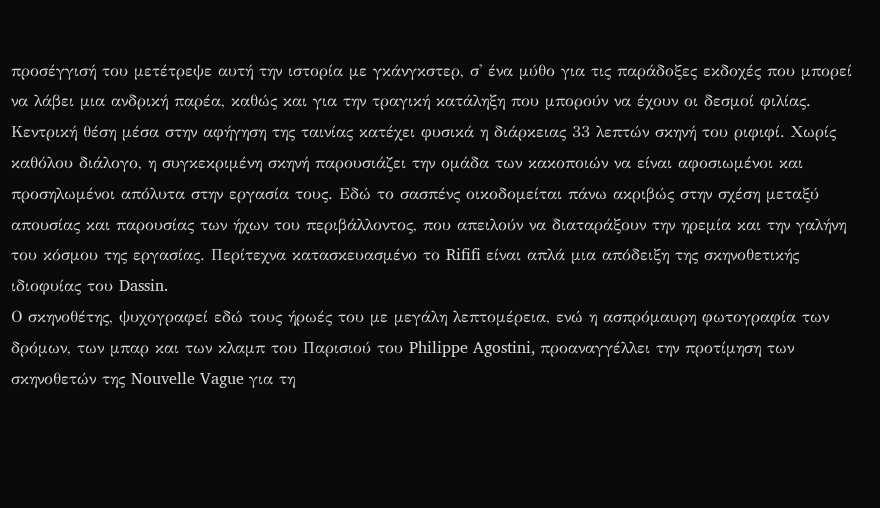προσέγγισή του μετέτρεψε αυτή την ιστορία με γκάνγκστερ, σ' ένα μύθο για τις παράδοξες εκδοχές που μπορεί να λάβει μια ανδρική παρέα, καθώς και για την τραγική κατάληξη που μπορούν να έχουν οι δεσμοί φιλίας. Κεντρική θέση μέσα στην αφήγηση της ταινίας κατέχει φυσικά η διάρκειας 33 λεπτών σκηνή του ριφιφί. Χωρίς καθόλου διάλογο, η συγκεκριμένη σκηνή παρουσιάζει την ομάδα των κακοποιών να είναι αφοσιωμένοι και προσηλωμένοι απόλυτα στην εργασία τους. Εδώ το σασπένς οικοδομείται πάνω ακριβώς στην σχέση μεταξύ απουσίας και παρουσίας των ήχων του περιβάλλοντος, που απειλούν να διαταράξουν την ηρεμία και την γαλήνη του κόσμου της εργασίας. Περίτεχνα κατασκευασμένο το Rififi είναι απλά μια απόδειξη της σκηνοθετικής ιδιοφυίας του Dassin.
Ο σκηνοθέτης, ψυχογραφεί εδώ τους ήρωές του με μεγάλη λεπτομέρεια, ενώ η ασπρόμαυρη φωτογραφία των δρόμων, των μπαρ και των κλαμπ του Παρισιού του Philippe Agostini, προαναγγέλλει την προτίμηση των σκηνοθετών της Nouvelle Vague για τη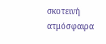σκοτεινή ατμόσφαιρα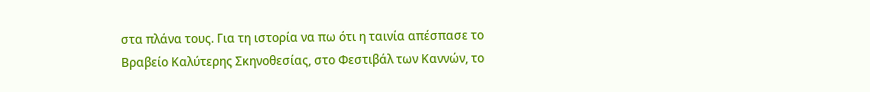στα πλάνα τους. Για τη ιστορία να πω ότι η ταινία απέσπασε το Βραβείο Καλύτερης Σκηνοθεσίας, στο Φεστιβάλ των Καννών, το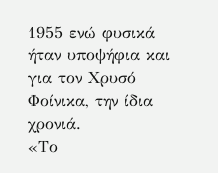1955 ενώ φυσικά ήταν υποψήφια και για τον Χρυσό Φοίνικα, την ίδια χρονιά.
«Το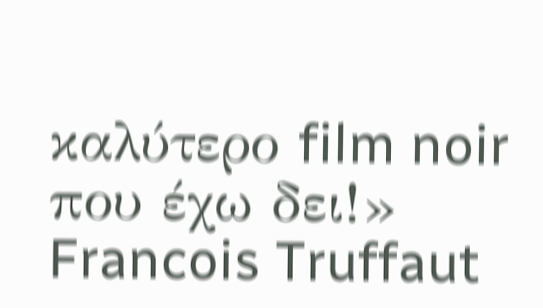καλύτερο film noir που έχω δει!» Francois Truffaut